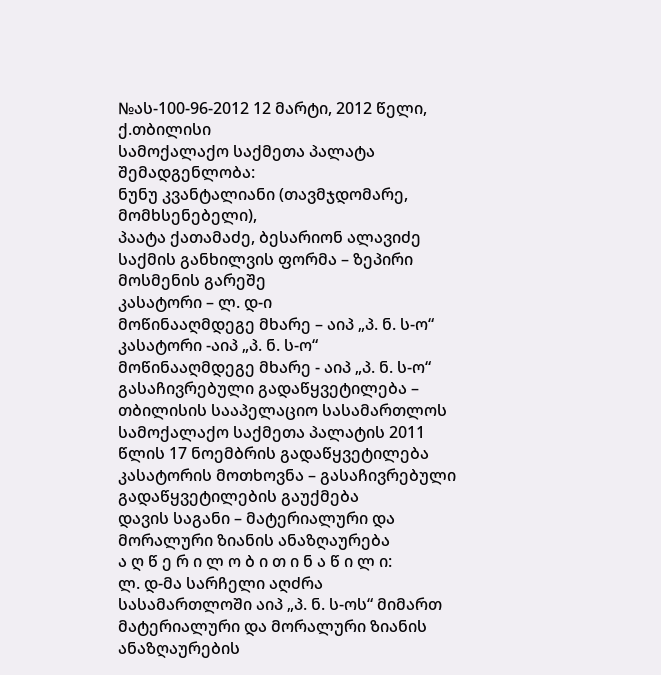№ას-100-96-2012 12 მარტი, 2012 წელი,
ქ.თბილისი
სამოქალაქო საქმეთა პალატა
შემადგენლობა:
ნუნუ კვანტალიანი (თავმჯდომარე, მომხსენებელი),
პაატა ქათამაძე, ბესარიონ ალავიძე
საქმის განხილვის ფორმა – ზეპირი მოსმენის გარეშე
კასატორი – ლ. დ-ი
მოწინააღმდეგე მხარე – აიპ „პ. ნ. ს-ო“
კასატორი -აიპ „პ. ნ. ს-ო“
მოწინააღმდეგე მხარე - აიპ „პ. ნ. ს-ო“
გასაჩივრებული გადაწყვეტილება – თბილისის სააპელაციო სასამართლოს სამოქალაქო საქმეთა პალატის 2011 წლის 17 ნოემბრის გადაწყვეტილება
კასატორის მოთხოვნა – გასაჩივრებული გადაწყვეტილების გაუქმება
დავის საგანი – მატერიალური და მორალური ზიანის ანაზღაურება
ა ღ წ ე რ ი ლ ო ბ ი თ ი ნ ა წ ი ლ ი:
ლ. დ-მა სარჩელი აღძრა სასამართლოში აიპ „პ. ნ. ს-ოს“ მიმართ მატერიალური და მორალური ზიანის ანაზღაურების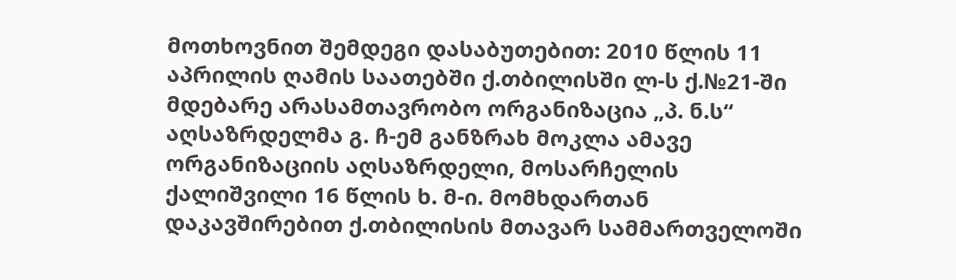მოთხოვნით შემდეგი დასაბუთებით: 2010 წლის 11 აპრილის ღამის საათებში ქ.თბილისში ლ-ს ქ.№21-ში მდებარე არასამთავრობო ორგანიზაცია „პ. ნ.ს“ აღსაზრდელმა გ. ჩ-ემ განზრახ მოკლა ამავე ორგანიზაციის აღსაზრდელი, მოსარჩელის ქალიშვილი 16 წლის ხ. მ-ი. მომხდართან დაკავშირებით ქ.თბილისის მთავარ სამმართველოში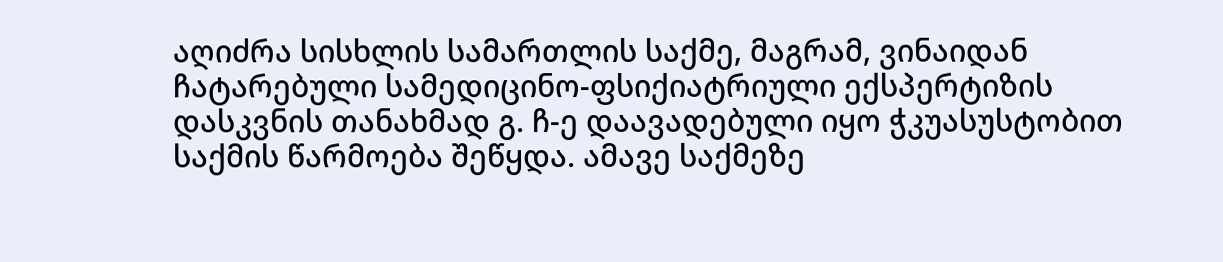აღიძრა სისხლის სამართლის საქმე, მაგრამ, ვინაიდან ჩატარებული სამედიცინო-ფსიქიატრიული ექსპერტიზის დასკვნის თანახმად გ. ჩ-ე დაავადებული იყო ჭკუასუსტობით საქმის წარმოება შეწყდა. ამავე საქმეზე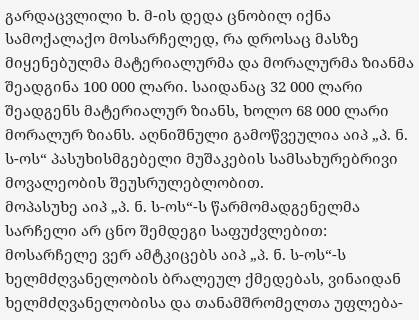გარდაცვლილი ხ. მ-ის დედა ცნობილ იქნა სამოქალაქო მოსარჩელედ, რა დროსაც მასზე მიყენებულმა მატერიალურმა და მორალურმა ზიანმა შეადგინა 100 000 ლარი. საიდანაც 32 000 ლარი შეადგენს მატერიალურ ზიანს, ხოლო 68 000 ლარი მორალურ ზიანს. აღნიშნული გამოწვეულია აიპ „პ. ნ. ს-ოს“ პასუხისმგებელი მუშაკების სამსახურებრივი მოვალეობის შეუსრულებლობით.
მოპასუხე აიპ „პ. ნ. ს-ოს“-ს წარმომადგენელმა სარჩელი არ ცნო შემდეგი საფუძვლებით: მოსარჩელე ვერ ამტკიცებს აიპ „პ. ნ. ს-ოს“-ს ხელმძღვანელობის ბრალეულ ქმედებას, ვინაიდან ხელმძღვანელობისა და თანამშრომელთა უფლება-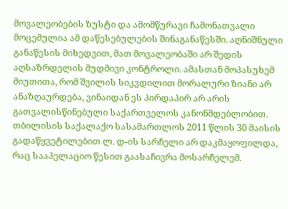მოვალეობების ზუსტი და ამომწურავი ჩამონათვალი მოცემულია ამ დაწესებულების შინაგანაწესში. აღნიშნული განაწესის მიხედვით, მათ მოვალეობაში არ შედის აღსაზრდელის მუდმივი კონტროლი. ამასთან მოპასუხემ მიუთითა, რომ შვილის სიკვდილით მორალური ზიანი არ ანაზღაურდება, ვინაიდან ეს პირდაპირ არ არის გათვალისწინებული საქართველოს კანონმდებლობით.
თბილისის საქალაქო სასამართლოს 2011 წლის 30 მაისის გადაწყვეტილებით ლ. დ-ის სარჩელი არ დაკმაყოფილდა, რაც სააპელაციო წესით გაასაჩივრა მოსარჩელემ.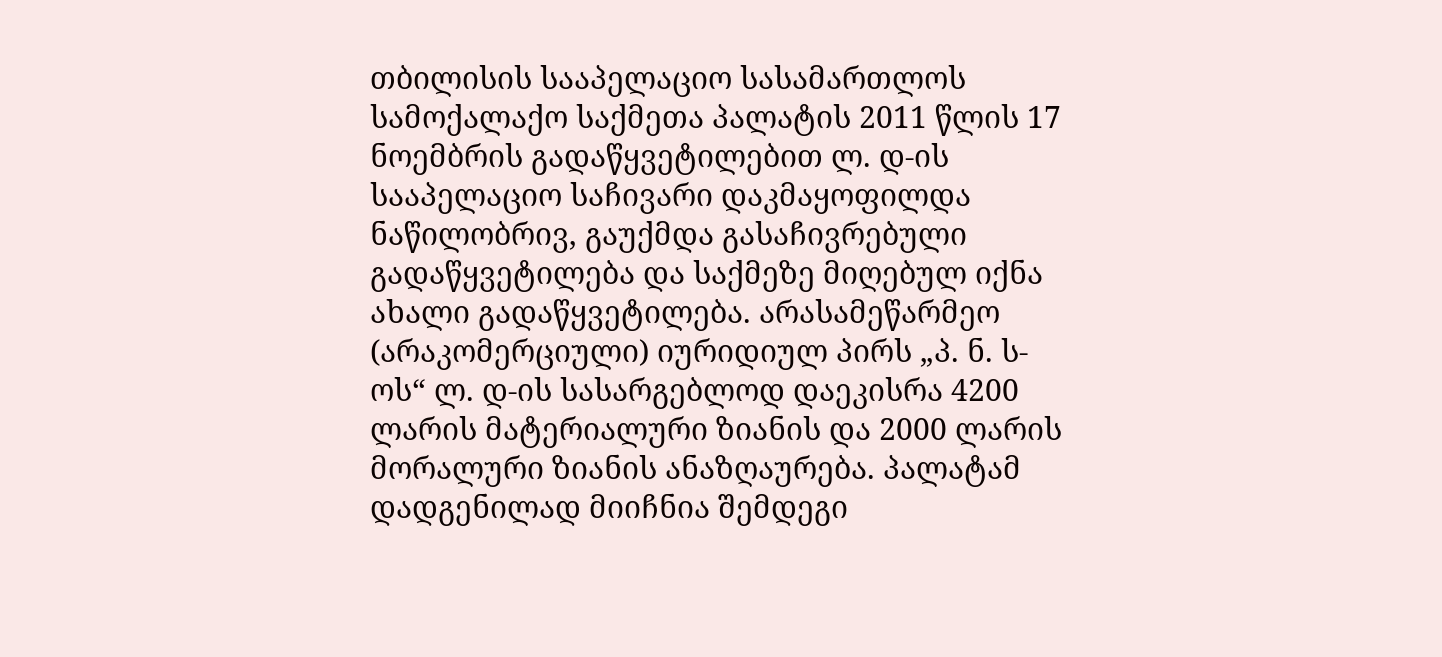თბილისის სააპელაციო სასამართლოს სამოქალაქო საქმეთა პალატის 2011 წლის 17 ნოემბრის გადაწყვეტილებით ლ. დ-ის სააპელაციო საჩივარი დაკმაყოფილდა ნაწილობრივ, გაუქმდა გასაჩივრებული გადაწყვეტილება და საქმეზე მიღებულ იქნა ახალი გადაწყვეტილება. არასამეწარმეო (არაკომერციული) იურიდიულ პირს „პ. ნ. ს-ოს“ ლ. დ-ის სასარგებლოდ დაეკისრა 4200 ლარის მატერიალური ზიანის და 2000 ლარის მორალური ზიანის ანაზღაურება. პალატამ დადგენილად მიიჩნია შემდეგი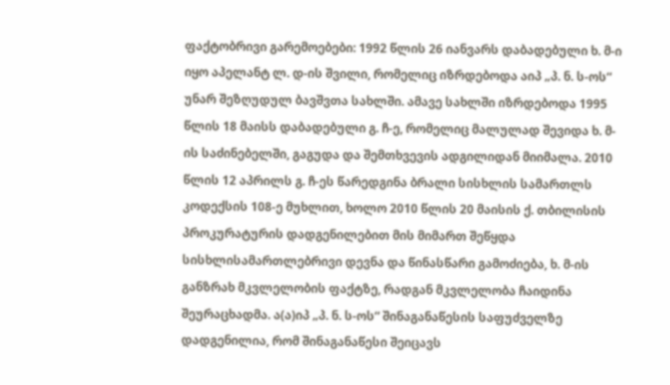ფაქტობრივი გარემოებები: 1992 წლის 26 იანვარს დაბადებული ხ. მ-ი იყო აპელანტ ლ. დ-ის შვილი, რომელიც იზრდებოდა აიპ „პ. ნ. ს-ოს“ უნარ შეზღუდულ ბავშვთა სახლში. ამავე სახლში იზრდებოდა 1995 წლის 18 მაისს დაბადებული გ. ჩ-ე, რომელიც მალულად შევიდა ხ. მ-ის საძინებელში, გაგუდა და შემთხვევის ადგილიდან მიიმალა. 2010 წლის 12 აპრილს გ. ჩ-ეს წარედგინა ბრალი სისხლის სამართლს კოდექსის 108-ე მუხლით, ხოლო 2010 წლის 20 მაისის ქ. თბილისის პროკურატურის დადგენილებით მის მიმართ შეწყდა სისხლისამართლებრივი დევნა და წინასწარი გამოძიება, ხ. მ-ის განზრახ მკვლელობის ფაქტზე, რადგან მკვლელობა ჩაიდინა შეურაცხადმა. ა(ა)იპ „პ. ნ. ს-ოს“ შინაგანაწესის საფუძველზე დადგენილია, რომ შინაგანაწესი შეიცავს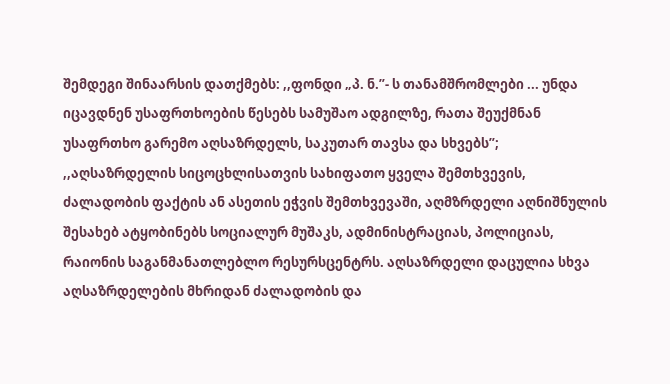შემდეგი შინაარსის დათქმებს: ,,ფონდი „პ. ნ.”- ს თანამშრომლები ... უნდა იცავდნენ უსაფრთხოების წესებს სამუშაო ადგილზე, რათა შეუქმნან უსაფრთხო გარემო აღსაზრდელს, საკუთარ თავსა და სხვებს”; ,,აღსაზრდელის სიცოცხლისათვის სახიფათო ყველა შემთხვევის, ძალადობის ფაქტის ან ასეთის ეჭვის შემთხვევაში, აღმზრდელი აღნიშნულის შესახებ ატყობინებს სოციალურ მუშაკს, ადმინისტრაციას, პოლიციას, რაიონის საგანმანათლებლო რესურსცენტრს. აღსაზრდელი დაცულია სხვა აღსაზრდელების მხრიდან ძალადობის და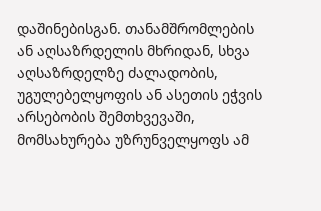დაშინებისგან. თანამშრომლების ან აღსაზრდელის მხრიდან, სხვა აღსაზრდელზე ძალადობის, უგულებელყოფის ან ასეთის ეჭვის არსებობის შემთხვევაში, მომსახურება უზრუნველყოფს ამ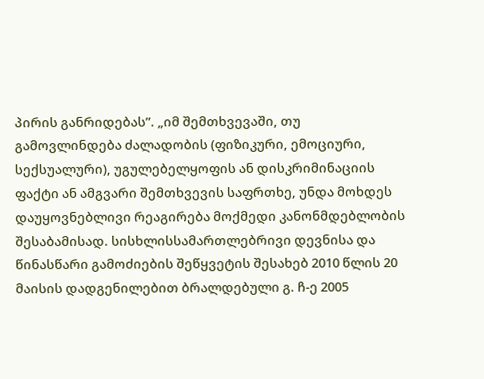პირის განრიდებას”. „იმ შემთხვევაში, თუ გამოვლინდება ძალადობის (ფიზიკური, ემოციური, სექსუალური), უგულებელყოფის ან დისკრიმინაციის ფაქტი ან ამგვარი შემთხვევის საფრთხე, უნდა მოხდეს დაუყოვნებლივი რეაგირება მოქმედი კანონმდებლობის შესაბამისად. სისხლისსამართლებრივი დევნისა და წინასწარი გამოძიების შეწყვეტის შესახებ 2010 წლის 20 მაისის დადგენილებით ბრალდებული გ. ჩ-ე 2005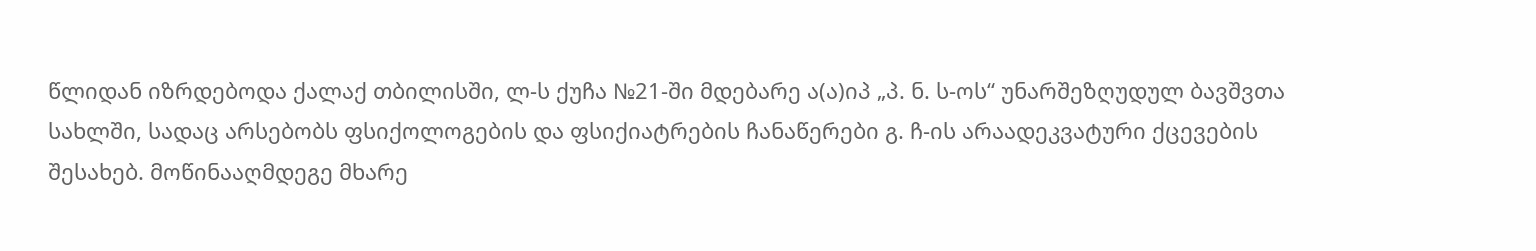წლიდან იზრდებოდა ქალაქ თბილისში, ლ-ს ქუჩა №21-ში მდებარე ა(ა)იპ „პ. ნ. ს-ოს“ უნარშეზღუდულ ბავშვთა სახლში, სადაც არსებობს ფსიქოლოგების და ფსიქიატრების ჩანაწერები გ. ჩ-ის არაადეკვატური ქცევების შესახებ. მოწინააღმდეგე მხარე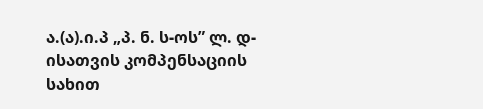ა.(ა).ი.პ „პ. ნ. ს-ოს” ლ. დ-ისათვის კომპენსაციის სახით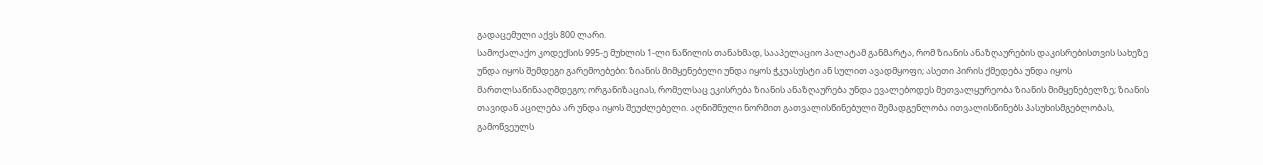გადაცემული აქვს 800 ლარი.
სამოქალაქო კოდექსის 995-ე მუხლის 1-ლი ნაწილის თანახმად, სააპელაციო პალატამ განმარტა, რომ ზიანის ანაზღაურების დაკისრებისთვის სახეზე უნდა იყოს შემდეგი გარემოებები: ზიანის მიმყენებელი უნდა იყოს ჭკუასუსტი ან სულით ავადმყოფი; ასეთი პირის ქმედება უნდა იყოს მართლსაწინააღმდეგო; ორგანიზაციას, რომელსაც ეკისრება ზიანის ანაზღაურება უნდა ევალებოდეს მეთვალყურეობა ზიანის მიმყენებელზე; ზიანის თავიდან აცილება არ უნდა იყოს შეუძლებელი. აღნიშნული ნორმით გათვალისწინებული შემადგენლობა ითვალისწინებს პასუხისმგებლობას, გამოწვეულს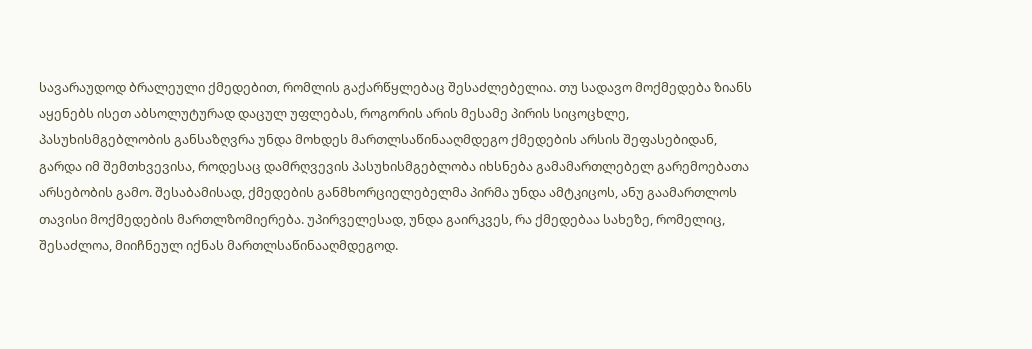სავარაუდოდ ბრალეული ქმედებით, რომლის გაქარწყლებაც შესაძლებელია. თუ სადავო მოქმედება ზიანს აყენებს ისეთ აბსოლუტურად დაცულ უფლებას, როგორის არის მესამე პირის სიცოცხლე, პასუხისმგებლობის განსაზღვრა უნდა მოხდეს მართლსაწინააღმდეგო ქმედების არსის შეფასებიდან, გარდა იმ შემთხვევისა, როდესაც დამრღვევის პასუხისმგებლობა იხსნება გამამართლებელ გარემოებათა არსებობის გამო. შესაბამისად, ქმედების განმხორციელებელმა პირმა უნდა ამტკიცოს, ანუ გაამართლოს თავისი მოქმედების მართლზომიერება. უპირველესად, უნდა გაირკვეს, რა ქმედებაა სახეზე, რომელიც, შესაძლოა, მიიჩნეულ იქნას მართლსაწინააღმდეგოდ.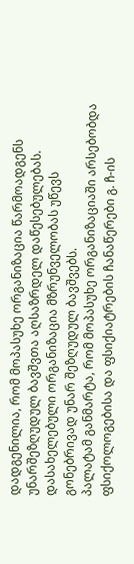დადგენილია, რომ მოპასუხე ორგანიზაცია წარმოადგენს უნარშეზღუდულ ბავშვთა აღსაზრდელ დაწესებულებას. დასახელებული ორგანიზაცია მზრუნველობას უწევს გონებრივად უნარ შეზღუდულ ბავშვებს.
პალატამ განმარტა, რომ მოპასუხე ორგანიზაციაში არსებობდა ფსიქოლოგებისა და ფსიქიატრების ჩანაწერები გ. ჩ-ის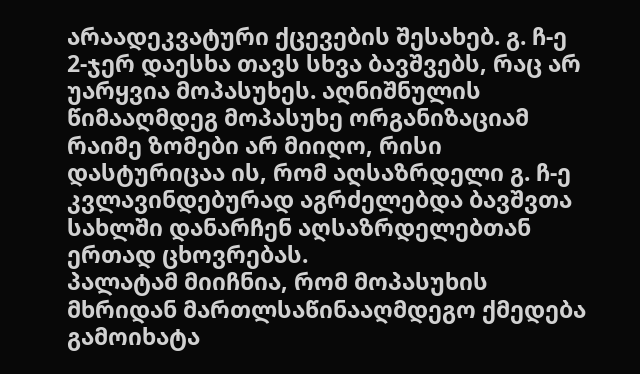არაადეკვატური ქცევების შესახებ. გ. ჩ-ე 2-ჯერ დაესხა თავს სხვა ბავშვებს, რაც არ უარყვია მოპასუხეს. აღნიშნულის წიმააღმდეგ მოპასუხე ორგანიზაციამ რაიმე ზომები არ მიიღო, რისი დასტურიცაა ის, რომ აღსაზრდელი გ. ჩ-ე კვლავინდებურად აგრძელებდა ბავშვთა სახლში დანარჩენ აღსაზრდელებთან ერთად ცხოვრებას.
პალატამ მიიჩნია, რომ მოპასუხის მხრიდან მართლსაწინააღმდეგო ქმედება გამოიხატა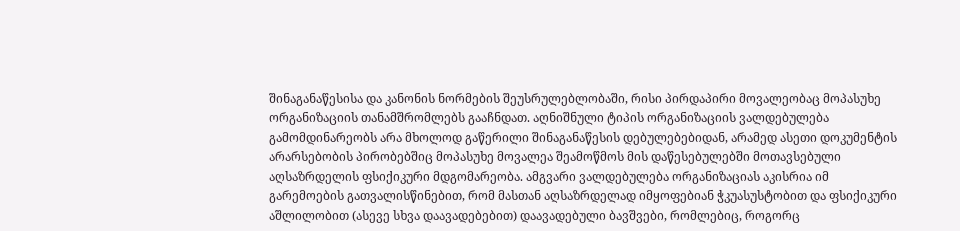შინაგანაწესისა და კანონის ნორმების შეუსრულებლობაში, რისი პირდაპირი მოვალეობაც მოპასუხე ორგანიზაციის თანამშრომლებს გააჩნდათ. აღნიშნული ტიპის ორგანიზაციის ვალდებულება გამომდინარეობს არა მხოლოდ გაწერილი შინაგანაწესის დებულებებიდან, არამედ ასეთი დოკუმენტის არარსებობის პირობებშიც მოპასუხე მოვალეა შეამოწმოს მის დაწესებულებში მოთავსებული აღსაზრდელის ფსიქიკური მდგომარეობა. ამგვარი ვალდებულება ორგანიზაციას აკისრია იმ გარემოების გათვალისწინებით, რომ მასთან აღსაზრდელად იმყოფებიან ჭკუასუსტობით და ფსიქიკური აშლილობით (ასევე სხვა დაავადებებით) დაავადებული ბავშვები, რომლებიც, როგორც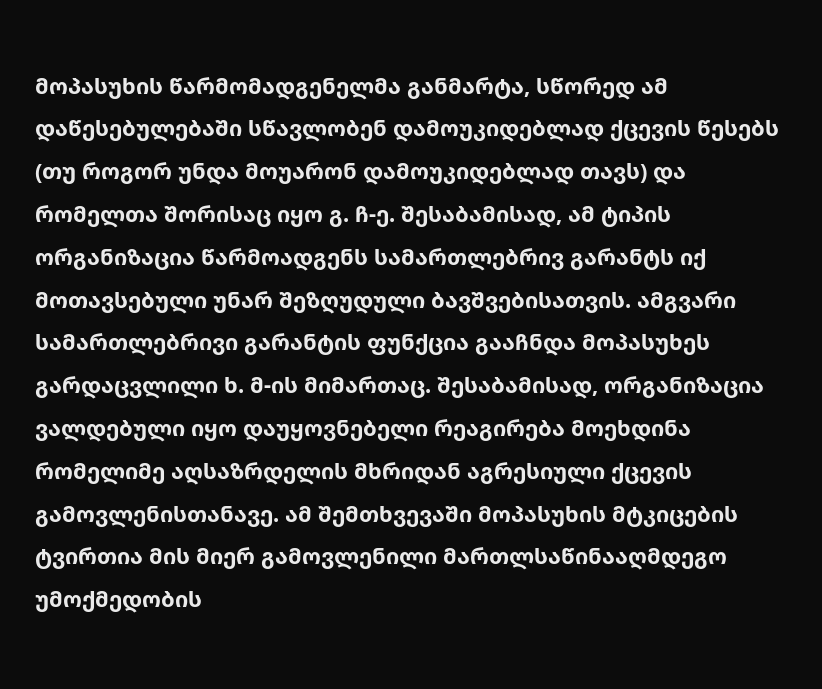მოპასუხის წარმომადგენელმა განმარტა, სწორედ ამ დაწესებულებაში სწავლობენ დამოუკიდებლად ქცევის წესებს (თუ როგორ უნდა მოუარონ დამოუკიდებლად თავს) და რომელთა შორისაც იყო გ. ჩ-ე. შესაბამისად, ამ ტიპის ორგანიზაცია წარმოადგენს სამართლებრივ გარანტს იქ მოთავსებული უნარ შეზღუდული ბავშვებისათვის. ამგვარი სამართლებრივი გარანტის ფუნქცია გააჩნდა მოპასუხეს გარდაცვლილი ხ. მ-ის მიმართაც. შესაბამისად, ორგანიზაცია ვალდებული იყო დაუყოვნებელი რეაგირება მოეხდინა რომელიმე აღსაზრდელის მხრიდან აგრესიული ქცევის გამოვლენისთანავე. ამ შემთხვევაში მოპასუხის მტკიცების ტვირთია მის მიერ გამოვლენილი მართლსაწინააღმდეგო უმოქმედობის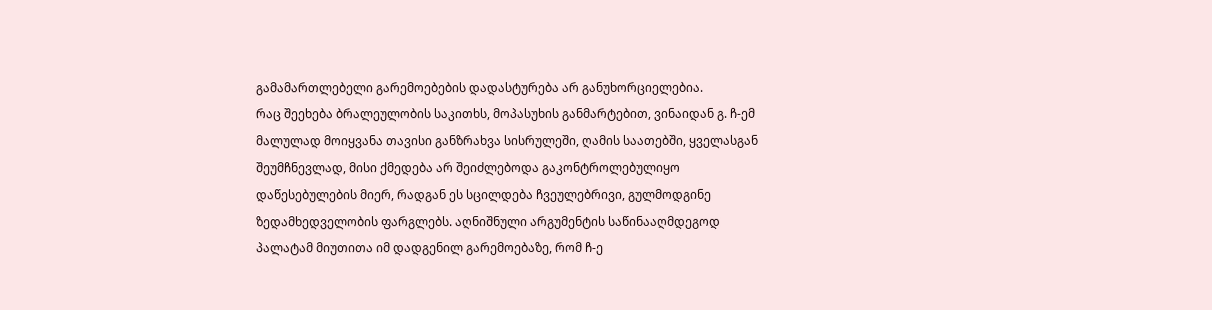გამამართლებელი გარემოებების დადასტურება არ განუხორციელებია.
რაც შეეხება ბრალეულობის საკითხს, მოპასუხის განმარტებით, ვინაიდან გ. ჩ-ემ მალულად მოიყვანა თავისი განზრახვა სისრულეში, ღამის საათებში, ყველასგან შეუმჩნევლად, მისი ქმედება არ შეიძლებოდა გაკონტროლებულიყო დაწესებულების მიერ, რადგან ეს სცილდება ჩვეულებრივი, გულმოდგინე ზედამხედველობის ფარგლებს. აღნიშნული არგუმენტის საწინააღმდეგოდ პალატამ მიუთითა იმ დადგენილ გარემოებაზე, რომ ჩ-ე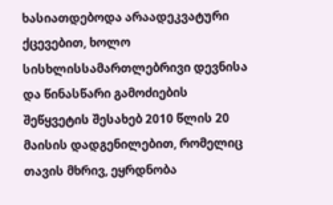ხასიათდებოდა არაადეკვატური ქცევებით, ხოლო სისხლისსამართლებრივი დევნისა და წინასწარი გამოძიების შეწყვეტის შესახებ 2010 წლის 20 მაისის დადგენილებით, რომელიც თავის მხრივ, ეყრდნობა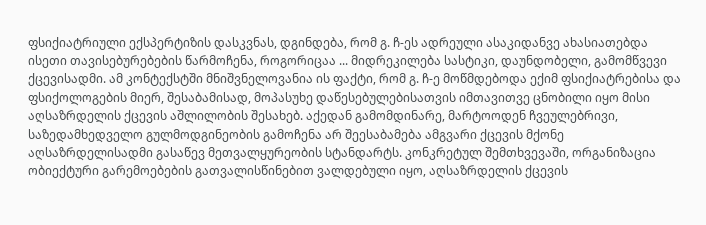ფსიქიატრიული ექსპერტიზის დასკვნას, დგინდება, რომ გ. ჩ-ეს ადრეული ასაკიდანვე ახასიათებდა ისეთი თავისებურებების წარმოჩენა, როგორიცაა ... მიდრეკილება სასტიკი, დაუნდობელი, გამომწვევი ქცევისადმი. ამ კონტექსტში მნიშვნელოვანია ის ფაქტი, რომ გ. ჩ-ე მოწმდებოდა ექიმ ფსიქიატრებისა და ფსიქოლოგების მიერ, შესაბამისად, მოპასუხე დაწესებულებისათვის იმთავითვე ცნობილი იყო მისი აღსაზრდელის ქცევის აშლილობის შესახებ. აქედან გამომდინარე, მარტოოდენ ჩვეულებრივი, საზედამხედველო გულმოდგინეობის გამოჩენა არ შეესაბამება ამგვარი ქცევის მქონე აღსაზრდელისადმი გასაწევ მეთვალყურეობის სტანდარტს. კონკრეტულ შემთხვევაში, ორგანიზაცია ობიექტური გარემოებების გათვალისწინებით ვალდებული იყო, აღსაზრდელის ქცევის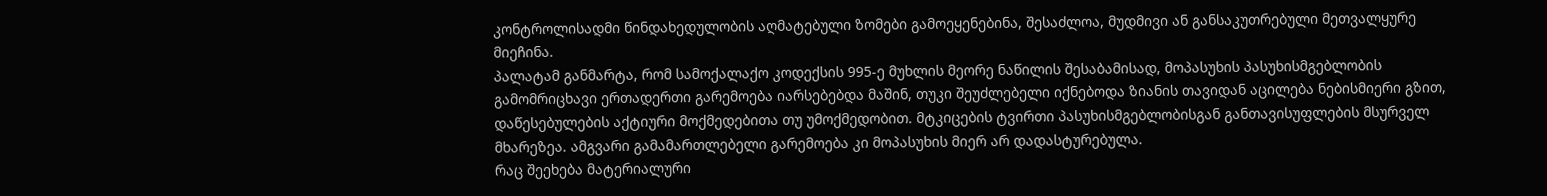კონტროლისადმი წინდახედულობის აღმატებული ზომები გამოეყენებინა, შესაძლოა, მუდმივი ან განსაკუთრებული მეთვალყურე მიეჩინა.
პალატამ განმარტა, რომ სამოქალაქო კოდექსის 995-ე მუხლის მეორე ნაწილის შესაბამისად, მოპასუხის პასუხისმგებლობის გამომრიცხავი ერთადერთი გარემოება იარსებებდა მაშინ, თუკი შეუძლებელი იქნებოდა ზიანის თავიდან აცილება ნებისმიერი გზით, დაწესებულების აქტიური მოქმედებითა თუ უმოქმედობით. მტკიცების ტვირთი პასუხისმგებლობისგან განთავისუფლების მსურველ მხარეზეა. ამგვარი გამამართლებელი გარემოება კი მოპასუხის მიერ არ დადასტურებულა.
რაც შეეხება მატერიალური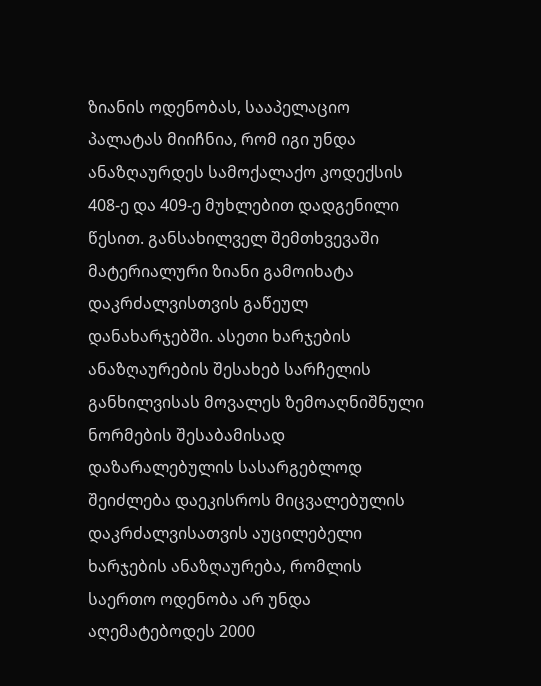ზიანის ოდენობას, სააპელაციო პალატას მიიჩნია, რომ იგი უნდა ანაზღაურდეს სამოქალაქო კოდექსის 408-ე და 409-ე მუხლებით დადგენილი წესით. განსახილველ შემთხვევაში მატერიალური ზიანი გამოიხატა დაკრძალვისთვის გაწეულ დანახარჯებში. ასეთი ხარჯების ანაზღაურების შესახებ სარჩელის განხილვისას მოვალეს ზემოაღნიშნული ნორმების შესაბამისად დაზარალებულის სასარგებლოდ შეიძლება დაეკისროს მიცვალებულის დაკრძალვისათვის აუცილებელი ხარჯების ანაზღაურება, რომლის საერთო ოდენობა არ უნდა აღემატებოდეს 2000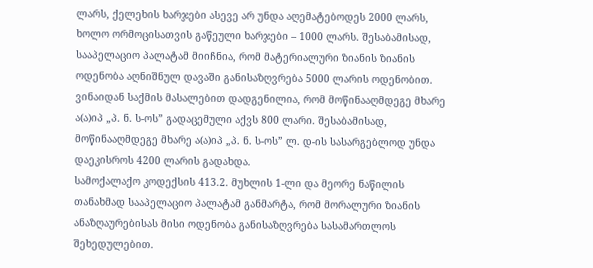ლარს, ქელეხის ხარჯები ასევე არ უნდა აღემატებოდეს 2000 ლარს, ხოლო ორმოცისათვის გაწეული ხარჯები – 1000 ლარს. შესაბამისად, სააპელაციო პალატამ მიიჩნია, რომ მატერიალური ზიანის ზიანის ოდენობა აღნიშნულ დავაში განისაზღვრება 5000 ლარის ოდენობით. ვინაიდან საქმის მასალებით დადგენილია, რომ მოწინააღმდეგე მხარე ა(ა)იპ „პ. ნ. ს-ოს” გადაცემული აქვს 800 ლარი. შესაბამისად, მოწინააღმდეგე მხარე ა(ა)იპ „პ. ნ. ს-ოს” ლ. დ-ის სასარგებლოდ უნდა დაეკისროს 4200 ლარის გადახდა.
სამოქალაქო კოდექსის 413.2. მუხლის 1-ლი და მეორე ნაწილის თანახმად სააპელაციო პალატამ განმარტა, რომ მორალური ზიანის ანაზღაურებისას მისი ოდენობა განისაზღვრება სასამართლოს შეხედულებით.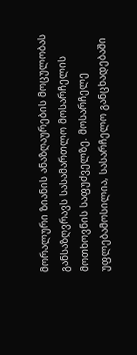მორალური ზიანის ანაზღაურების მოცულობას განსაზღვრავს სასამართლო მოსარჩელის მოთხოვნის საფუძველზე. მოსარჩელე უფლებამოსილია, სასარჩელო განცხადებაში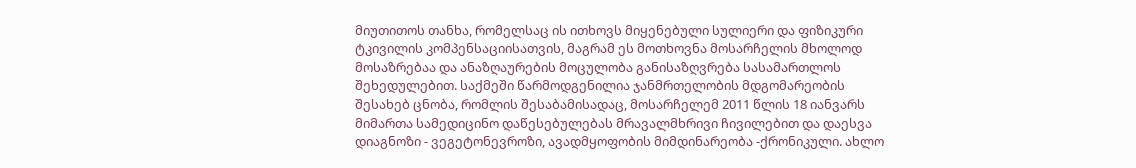მიუთითოს თანხა, რომელსაც ის ითხოვს მიყენებული სულიერი და ფიზიკური ტკივილის კომპენსაციისათვის, მაგრამ ეს მოთხოვნა მოსარჩელის მხოლოდ მოსაზრებაა და ანაზღაურების მოცულობა განისაზღვრება სასამართლოს შეხედულებით. საქმეში წარმოდგენილია ჯანმრთელობის მდგომარეობის შესახებ ცნობა, რომლის შესაბამისადაც, მოსარჩელემ 2011 წლის 18 იანვარს მიმართა სამედიცინო დაწესებულებას მრავალმხრივი ჩივილებით და დაესვა დიაგნოზი - ვეგეტონევროზი, ავადმყოფობის მიმდინარეობა -ქრონიკული. ახლო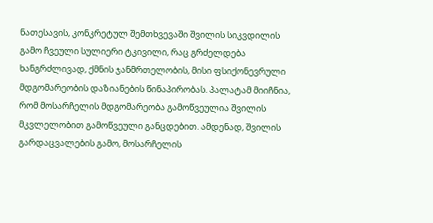ნათესავის, კონკრეტულ შემთხვევაში შვილის სიკვდილის გამო ჩვეული სულიერი ტკივილი, რაც გრძელდება ხანგრძლივად, ქმნის ჯანმრთელობის, მისი ფსიქონევრული მდგომარეობის დაზიანების წინაპირობას. პალატამ მიიჩნია, რომ მოსარჩელის მდგომარეობა გამოწვეულია შვილის მკვლელობით გამოწვეული განცდებით. ამდენად, შვილის გარდაცვალების გამო, მოსარჩელის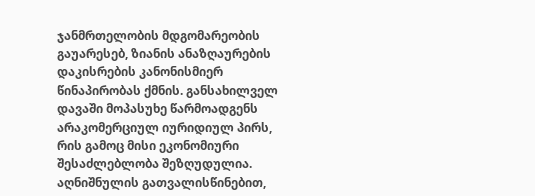ჯანმრთელობის მდგომარეობის გაუარესებ, ზიანის ანაზღაურების დაკისრების კანონისმიერ წინაპირობას ქმნის. განსახილველ დავაში მოპასუხე წარმოადგენს არაკომერციულ იურიდიულ პირს, რის გამოც მისი ეკონომიური შესაძლებლობა შეზღუდულია. აღნიშნულის გათვალისწინებით,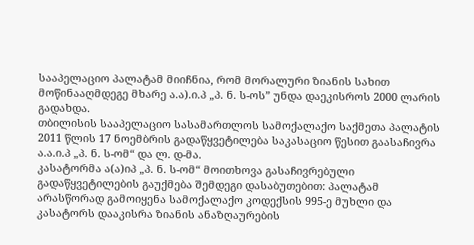სააპელაციო პალატამ მიიჩნია, რომ მორალური ზიანის სახით მოწინააღმდეგე მხარე ა.ა).ი.პ „პ. ნ. ს-ოს” უნდა დაეკისროს 2000 ლარის გადახდა.
თბილისის სააპელაციო სასამართლოს სამოქალაქო საქმეთა პალატის 2011 წლის 17 ნოემბრის გადაწყვეტილება საკასაციო წესით გაასაჩივრა ა.ა.ი.პ „პ. ნ. ს-ომ“ და ლ. დ-მა.
კასატორმა ა(ა)იპ „პ. ნ. ს-ომ“ მოითხოვა გასაჩივრებული გადაწყვეტილების გაუქმება შემდეგი დასაბუთებით: პალატამ არასწორად გამოიყენა სამოქალაქო კოდექსის 995-ე მუხლი და კასატორს დააკისრა ზიანის ანაზღაურების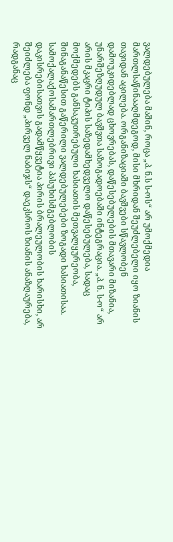ვალდებულება მაშინ, როცა „პ. ნ.ს ს-ოს“ არ უმოქმედია მართლსაწინააღმდეგოდ, მისი მხრიდან შეუძლებელი იყო ზიანის თავიდან აცილება. ორგანიზაციაში ბავშვები სწავლობენ დამოუკიდებლად ცხოვრებას, დაწესებულების მთავარი მიზანია, უნარშეზღუდულ ბავშვთა საზოგადოებაში ინტეგრაცია. „პ. ნ. ს-ო“ არ არის მკაცრი ტიპის საზედამხედველო დაწესებულება, სადაც მოქმედებს განსაკუთრებული ხასიათის მეთვალყურეობა, შინაგანაწესით გაწერილი ვალდებულებები ზოგადი ხასიათისაა. სამოქალაქოსამართლებრივი პასუხისმგებლობის დაკისრებისათვის გადამწყვეტია პირის ბრალეულობის ხარისხი, არ შეიძლება ფონდ „პირველ ნაბიჯს“ დაეკსროს ზიანის ანაზღაურება, რადგანაც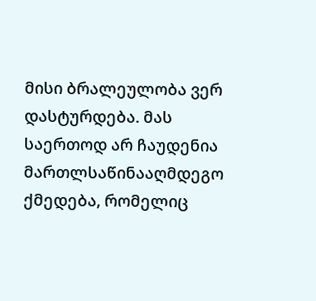მისი ბრალეულობა ვერ დასტურდება. მას საერთოდ არ ჩაუდენია მართლსაწინააღმდეგო ქმედება, რომელიც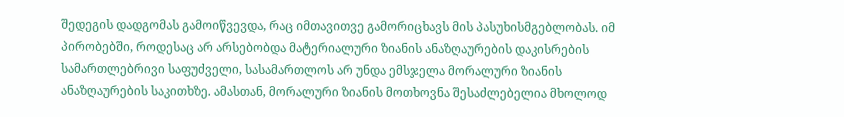შედეგის დადგომას გამოიწვევდა, რაც იმთავითვე გამორიცხავს მის პასუხისმგებლობას. იმ პირობებში, როდესაც არ არსებობდა მატერიალური ზიანის ანაზღაურების დაკისრების სამართლებრივი საფუძველი, სასამართლოს არ უნდა ემსჯელა მორალური ზიანის ანაზღაურების საკითხზე. ამასთან, მორალური ზიანის მოთხოვნა შესაძლებელია მხოლოდ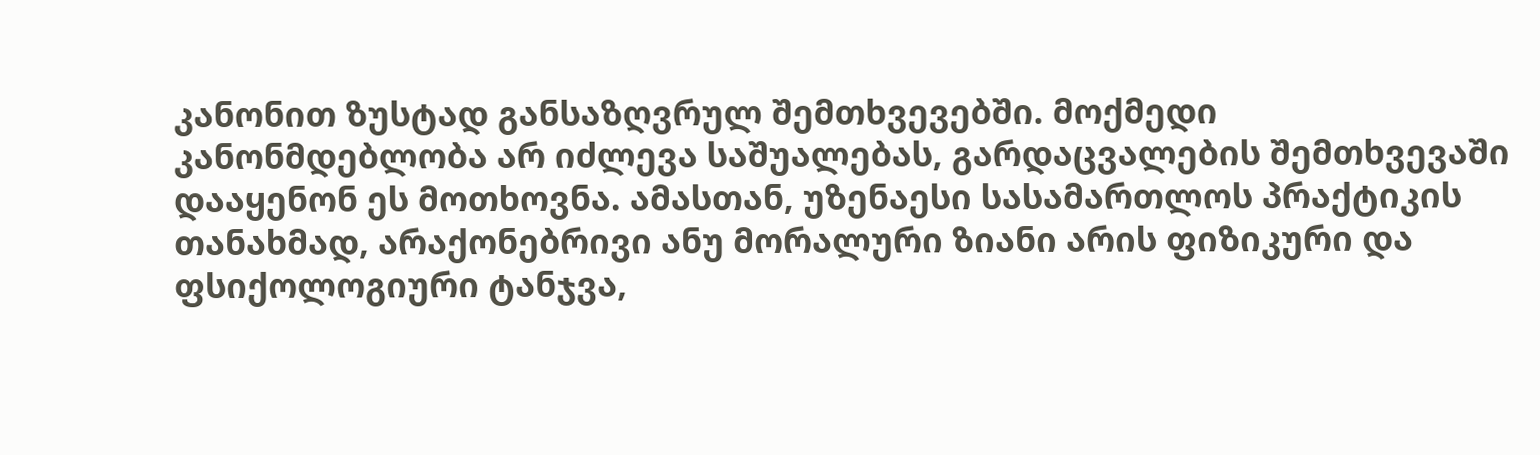კანონით ზუსტად განსაზღვრულ შემთხვევებში. მოქმედი კანონმდებლობა არ იძლევა საშუალებას, გარდაცვალების შემთხვევაში დააყენონ ეს მოთხოვნა. ამასთან, უზენაესი სასამართლოს პრაქტიკის თანახმად, არაქონებრივი ანუ მორალური ზიანი არის ფიზიკური და ფსიქოლოგიური ტანჯვა,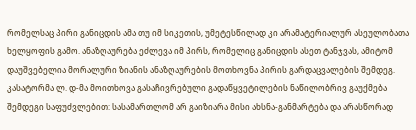რომელსაც პირი განიცდის ამა თუ იმ სიკეთის, უმეტესწილად კი არამატერიალურ ასეულობათა ხელყოფის გამო. ანაზღაურება ეძლევა იმ პირს, რომელიც განიცდის ასეთ ტანჯვას, ამიტომ დაუშვებელია მორალური ზიანის ანაზღაურების მოთხოვნა პირის გარდაცვალების შემდეგ.
კასატორმა ლ. დ-მა მოითხოვა გასაჩივრებული გადაწყვეტილების ნაწილობრივ გაუქმება შემდეგი საფუძვლებით: სასამართლომ არ გაიზიარა მისი ახსნა-განმარტება და არასწორად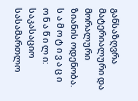განსაზღვრა მატერიალური და მორალური ზიანის ოდენობა.
ს ა მ ო ტ ი ვ ა ც ი ო ნ ა წ ი ლ ი:
საკასაციო სასამართლო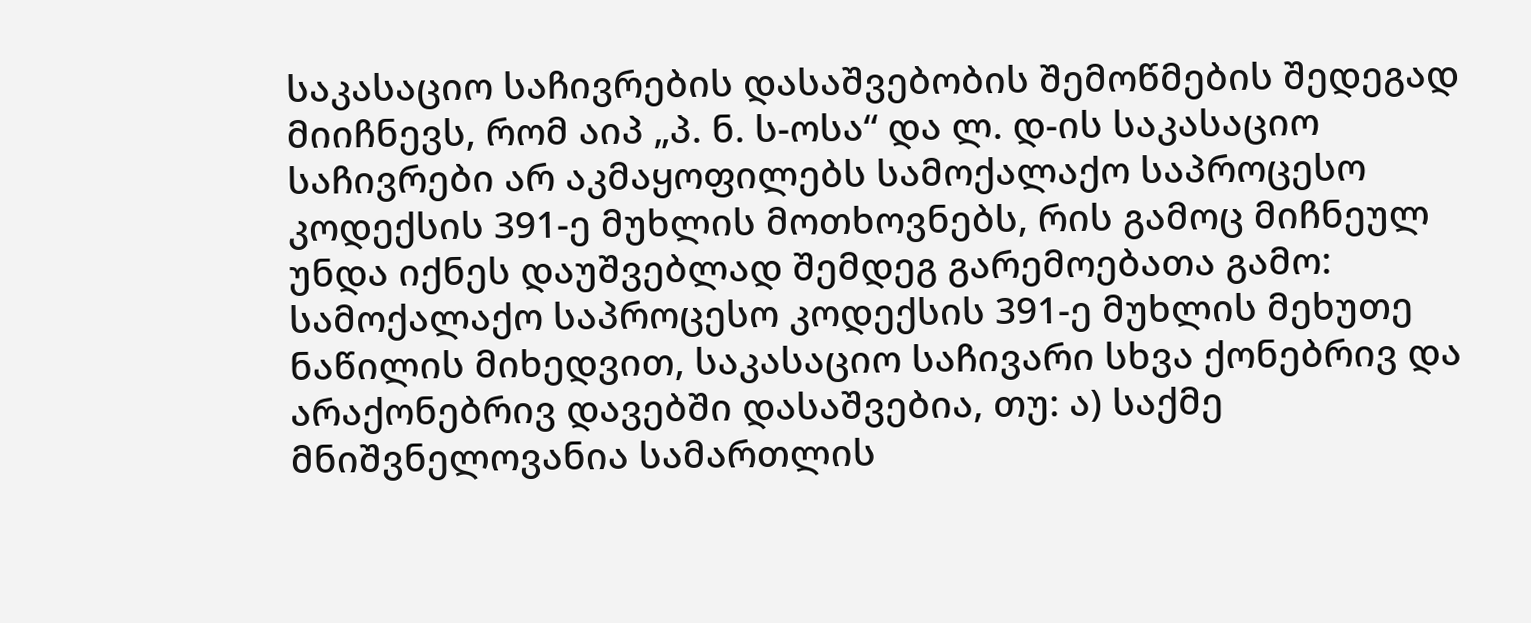საკასაციო საჩივრების დასაშვებობის შემოწმების შედეგად მიიჩნევს, რომ აიპ „პ. ნ. ს-ოსა“ და ლ. დ-ის საკასაციო საჩივრები არ აკმაყოფილებს სამოქალაქო საპროცესო კოდექსის 391-ე მუხლის მოთხოვნებს, რის გამოც მიჩნეულ უნდა იქნეს დაუშვებლად შემდეგ გარემოებათა გამო:
სამოქალაქო საპროცესო კოდექსის 391-ე მუხლის მეხუთე ნაწილის მიხედვით, საკასაციო საჩივარი სხვა ქონებრივ და არაქონებრივ დავებში დასაშვებია, თუ: ა) საქმე მნიშვნელოვანია სამართლის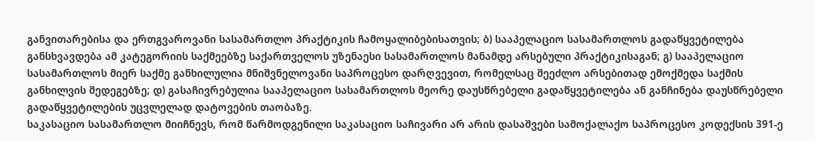განვითარებისა და ერთგვაროვანი სასამართლო პრაქტიკის ჩამოყალიბებისათვის; ბ) სააპელაციო სასამართლოს გადაწყვეტილება განსხვავდება ამ კატეგორიის საქმეებზე საქართველოს უზენაესი სასამართლოს მანამდე არსებული პრაქტიკისაგან; გ) სააპელაციო სასამართლოს მიერ საქმე განხილულია მნიშვნელოვანი საპროცესო დარღვევით, რომელსაც შეეძლო არსებითად ემოქმედა საქმის განხილვის შედეგებზე; დ) გასაჩივრებულია სააპელაციო სასამართლოს მეორე დაუსწრებელი გადაწყვეტილება ან განჩინება დაუსწრებელი გადაწყვეტილების უცვლელად დატოვების თაობაზე.
საკასაციო სასამართლო მიიჩნევს, რომ წარმოდგენილი საკასაციო საჩივარი არ არის დასაშვები სამოქალაქო საპროცესო კოდექსის 391-ე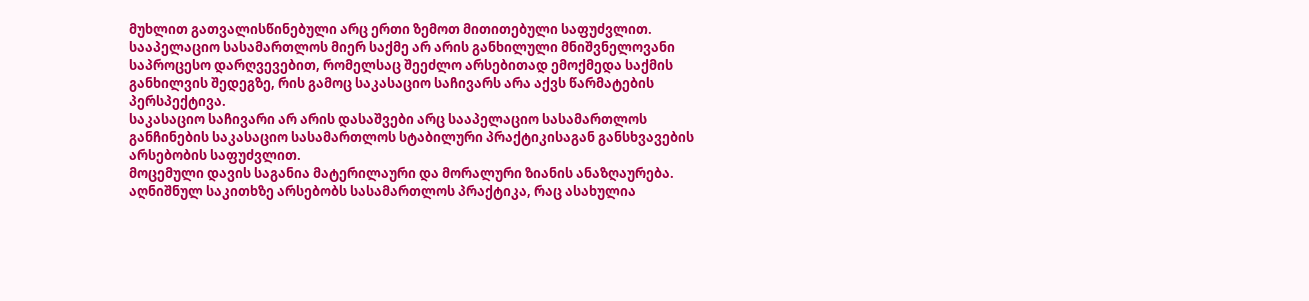მუხლით გათვალისწინებული არც ერთი ზემოთ მითითებული საფუძვლით.
სააპელაციო სასამართლოს მიერ საქმე არ არის განხილული მნიშვნელოვანი საპროცესო დარღვევებით, რომელსაც შეეძლო არსებითად ემოქმედა საქმის განხილვის შედეგზე, რის გამოც საკასაციო საჩივარს არა აქვს წარმატების პერსპექტივა.
საკასაციო საჩივარი არ არის დასაშვები არც სააპელაციო სასამართლოს განჩინების საკასაციო სასამართლოს სტაბილური პრაქტიკისაგან განსხვავების არსებობის საფუძვლით.
მოცემული დავის საგანია მატერილაური და მორალური ზიანის ანაზღაურება. აღნიშნულ საკითხზე არსებობს სასამართლოს პრაქტიკა, რაც ასახულია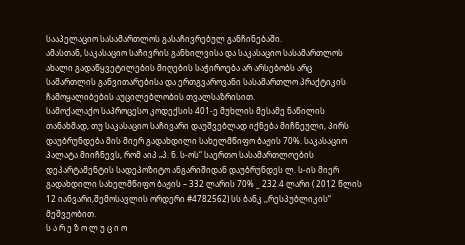სააპელაციო სასამართლოს გასაჩივრებულ განჩინებაში.
ამასთან, საკასაციო საჩივრის განხილვისა და საკასაციო სასამართლოს ახალი გადაწყვეტილების მიღების საჭიროება არ არსებობს არც სამართლის განვითარებისა და ერთგვაროვანი სასამართლო პრაქტიკის ჩამოყალიბების აუცილებლობის თვალსაზრისით.
სამოქალაქო საპროცესო კოდექსის 401-ე მუხლის მესამე ნაწილის თანახმად, თუ საკასაციო საჩივარი დაუშვებლად იქნება მიჩნეული, პირს დაუბრუნდება მის მიერ გადახდილი სახელმწიფო ბაჟის 70%. საკასაციო პალატა მიიჩნევს, რომ აიპ „პ. ნ. ს-ოს“ საერთო სასამართლოების დეპარტამენტის სადეპოზიტო ანგარიშიდან დაუბრუნდეს ლ. ს-ის მიერ გადახდილი სახელმწიფო ბაჟის – 332 ლარის 70% _ 232.4 ლარი ( 2012 წლის 12 იანვარი,შემოსავლის ორდერი #4782562) სს ბანკ ,,რესპუბლიკის“ მეშვეობით.
ს ა რ ე ზ ო ლ უ ც ი ო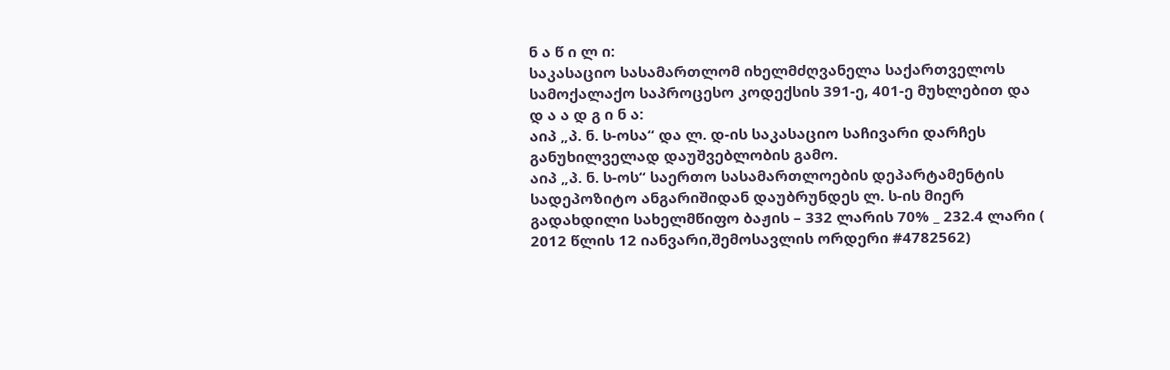ნ ა წ ი ლ ი:
საკასაციო სასამართლომ იხელმძღვანელა საქართველოს სამოქალაქო საპროცესო კოდექსის 391-ე, 401-ე მუხლებით და
დ ა ა დ გ ი ნ ა:
აიპ „პ. ნ. ს-ოსა“ და ლ. დ-ის საკასაციო საჩივარი დარჩეს განუხილველად დაუშვებლობის გამო.
აიპ „პ. ნ. ს-ოს“ საერთო სასამართლოების დეპარტამენტის სადეპოზიტო ანგარიშიდან დაუბრუნდეს ლ. ს-ის მიერ გადახდილი სახელმწიფო ბაჟის – 332 ლარის 70% _ 232.4 ლარი ( 2012 წლის 12 იანვარი,შემოსავლის ორდერი #4782562)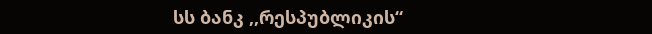სს ბანკ ,,რესპუბლიკის“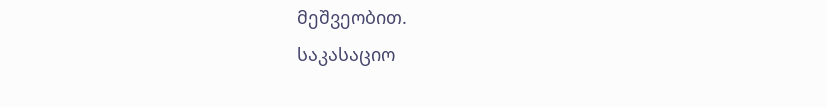მეშვეობით.
საკასაციო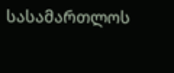სასამართლოს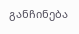განჩინება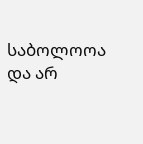საბოლოოა და არ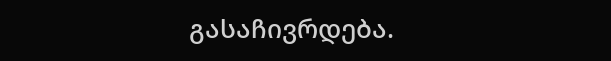გასაჩივრდება.